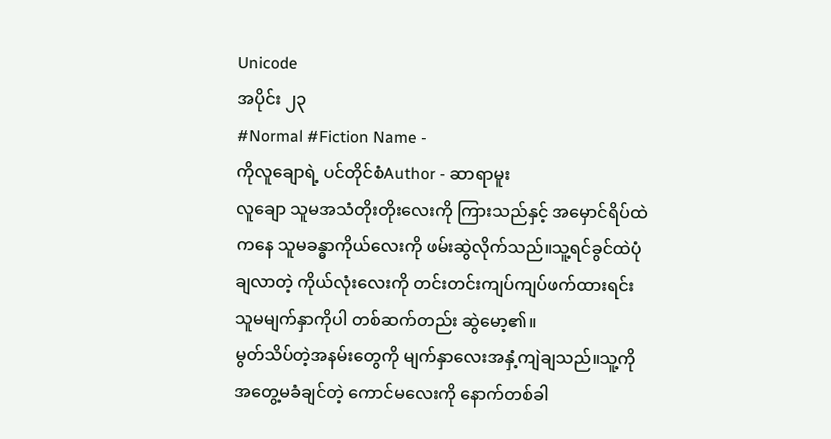Unicode
အပိုင်း ၂၃
#Normal #Fiction Name -
ကိုလူချောရဲ့ ပင်တိုင်စံAuthor - ဆာရာမူး
လူချော သူမအသံတိုးတိုးလေးကို ကြားသည်နှင့် အမှောင်ရိပ်ထဲကနေ သူမခန္ဓာကိုယ်လေးကို ဖမ်းဆွဲလိုက်သည်။သူ့ရင်ခွင်ထဲပုံချလာတဲ့ ကိုယ်လုံးလေးကို တင်းတင်းကျပ်ကျပ်ဖက်ထားရင်း သူမမျက်နှာကိုပါ တစ်ဆက်တည်း ဆွဲမော့၏။
မွတ်သိပ်တဲ့အနမ်းတွေကို မျက်နှာလေးအနှံ့ကျဲချသည်။သူ့ကိုအတွေ့မခံချင်တဲ့ ကောင်မလေးကို နောက်တစ်ခါ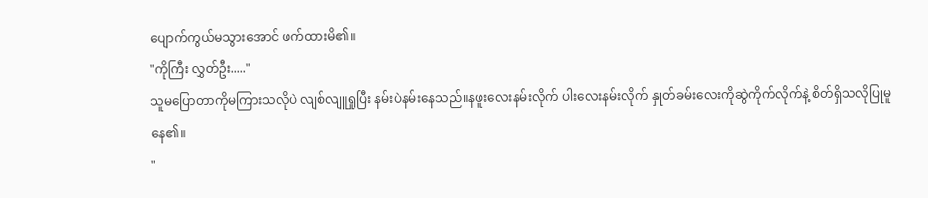ပျောက်ကွယ်မသွားအောင် ဖက်ထားမိ၏။
"ကိုကြီး လွှတ်ဦး....."
သူမပြောတာကိုမကြားသလိုပဲ လျစ်လျူရှုပြီး နမ်းပဲနမ်းနေသည်။နဖူးလေးနမ်းလိုက် ပါးလေးနမ်းလိုက် နှုတ်ခမ်းလေးကိုဆွဲကိုက်လိုက်နဲ့ စိတ်ရှိသလိုပြုမူနေ၏။
"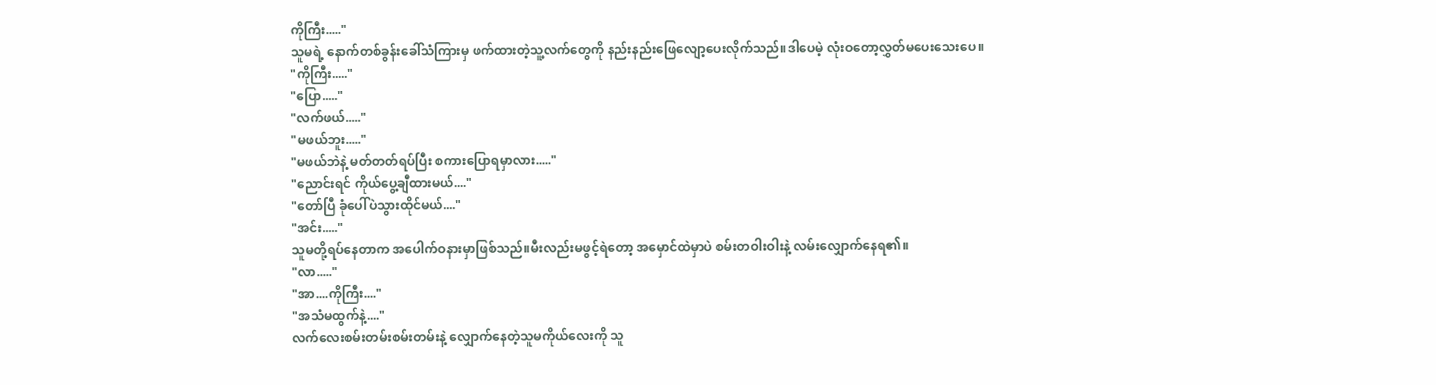ကိုကြီး....."
သူမရဲ့ နောက်တစ်ခွန်းခေါ်သံကြားမှ ဖက်ထားတဲ့သူ့လက်တွေကို နည်းနည်းဖြေလျော့ပေးလိုက်သည်။ဒါပေမဲ့ လုံးဝတော့လွှတ်မပေးသေးပေ။
"ကိုကြီး....."
"ပြော....."
"လက်ဖယ်....."
"မဖယ်ဘူး....."
"မဖယ်ဘဲနဲ့ မတ်တတ်ရပ်ပြီး စကားပြောရမှာလား....."
"ညောင်းရင် ကိုယ်ပွေ့ချီထားမယ်...."
"တော်ပြီ ခုံပေါ်ပဲသွားထိုင်မယ်...."
"အင်း....."
သူမတို့ရပ်နေတာက အပေါက်ဝနားမှာဖြစ်သည်။မီးလည်းမဖွင့်ရဲတော့ အမှောင်ထဲမှာပဲ စမ်းတဝါးဝါးနဲ့ လမ်းလျှောက်နေရ၏။
"လာ....."
"အာ....ကိုကြီး...."
"အသံမထွက်နဲ့...."
လက်လေးစမ်းတမ်းစမ်းတမ်းနဲ့ လျှောက်နေတဲ့သူမကိုယ်လေးကို သူ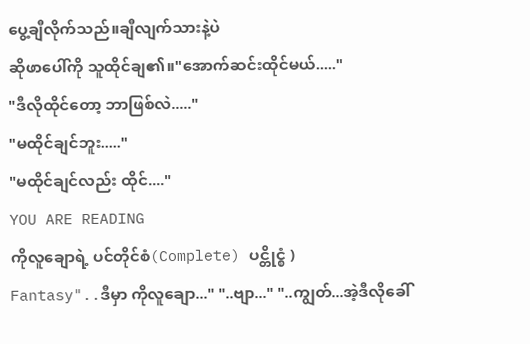ပွေ့ချီလိုက်သည်။ချီလျက်သားနဲ့ပဲ
ဆိုဖာပေါ်ကို သူထိုင်ချ၏။"အောက်ဆင်းထိုင်မယ်....."
"ဒီလိုထိုင်တော့ ဘာဖြစ်လဲ....."
"မထိုင်ချင်ဘူး....."
"မထိုင်ချင်လည်း ထိုင်...."
YOU ARE READING
ကိုလူချောရဲ့ ပင်တိုင်စံ(Complete) ပင္တိုင္စံ )
Fantasy"..ဒီမှာ ကိုလူချော..." "..ဗျာ..." "..ကျွတ်...အဲ့ဒီလိုခေါ်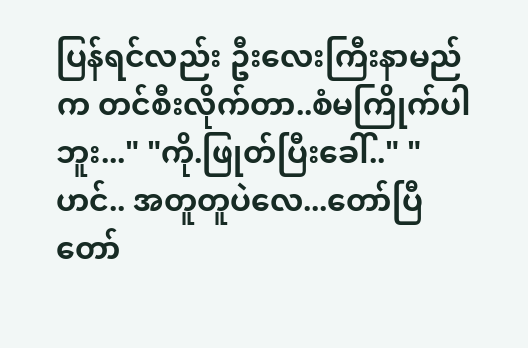ပြန်ရင်လည်း ဦးလေးကြီးနာမည်က တင်စီးလိုက်တာ..စံမကြိုက်ပါဘူး..." "ကို.ဖြုတ်ပြီးခေါ်.." "ဟင်.. အတူတူပဲလေ...တော်ပြီတော်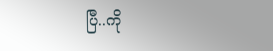ပြီ..ကို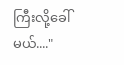ကြီးလို့ခေါ်မယ်...."